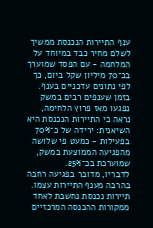ענף התיירות הנכנסת ממשיך לשלם מחיר כבד במיוחד על המלחמה - עם הפסד שמוערך בכ־70 מיליון שקל ביום, כך לפי נתונים עדכניים בענף.
בזמן שענפים רבים במשק נפגעו מאז פרוץ הלחימה, נראה כי התיירות הנכנסת היא השיאנית: ירידה של כ־70% בפעילות - כמעט פי שלושה מהפגיעה הממוצעת במשק, שמוערכת בכ־25%.
לדבריו, מדובר בפגיעה רחבה בהרבה מענף התיירות עצמו. תיירות נכנסת נחשבת לאחד ממקורות ההכנסה המרכזיים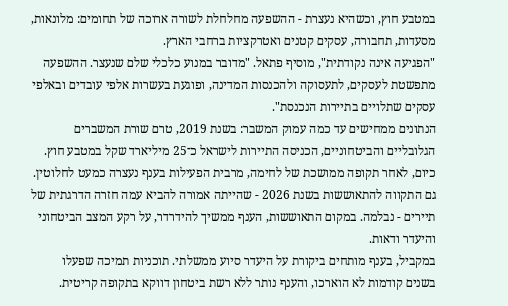במטבע חוץ, וכשהיא נעצרת - ההשפעה מחלחלת לשורה ארוכה של תחומים: מלונאות, מסעדות, תחבורה, עסקים קטנים ואטרקציות ברחבי הארץ.
"הפגיעה אינה נקודתית", מוסיף פתאל. "מדובר במנוע כלכלי שלם שנעצר. ההשפעה מתפשטת לעסקים, לתעסוקה ולהכנסות המדינה, ופוגעת בעשרות אלפי עובדים ובאלפי עסקים שתלויים בתיירות הנכנסת".
הנתונים ממחישים עד כמה עמוק המשבר: בשנת 2019, טרם שורת המשברים הגלובליים והביטחוניים, הכניסה התיירות לישראל כ־25 מיליארד שקל במטבע חוץ. כיום, לאחר תקופה ממושכת של לחימה, מרבית הפעילות בענף נעצרה כמעט לחלוטין.
גם התקווה להתאוששות בשנת 2026 - שהייתה אמורה להביא עמה חזרה הדרגתית של תיירים - נבלמה. במקום התאוששות, הענף ממשיך להידרדר, על רקע המצב הביטחוני והיעדר ודאות.
במקביל, בענף מותחים ביקורת על היעדר סיוע ממשלתי. תוכניות תמיכה שפעלו בשנים קודמות לא הוארכו, והענף נותר ללא רשת ביטחון דווקא בתקופה קריטית.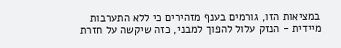במציאות הזו, גורמים בענף מזהירים כי ללא התערבות מיידית - הנזק עלול להפוך למבני, כזה שיקשה על חזרת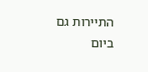התיירות גם ביום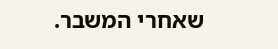שאחרי המשבר.